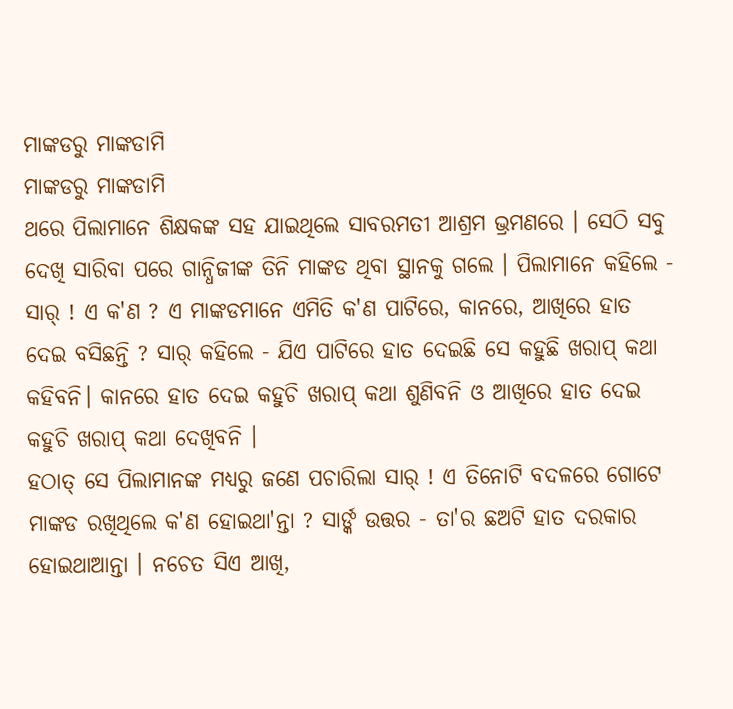ମାଙ୍କଡରୁ ମାଙ୍କଡାମି
ମାଙ୍କଡରୁ ମାଙ୍କଡାମି
ଥରେ ପିଲାମାନେ ଶିକ୍ଷକଙ୍କ ସହ ଯାଇଥିଲେ ସାବରମତୀ ଆଶ୍ରମ ଭ୍ରମଣରେ । ସେଠି ସବୁ ଦେଖି ସାରିବା ପରେ ଗାନ୍ଧିଜୀଙ୍କ ତିନି ମାଙ୍କଡ ଥିବା ସ୍ଥାନକୁ ଗଲେ । ପିଲାମାନେ କହିଲେ - ସାର୍ ! ଏ କ'ଣ ? ଏ ମାଙ୍କଡମାନେ ଏମିତି କ'ଣ ପାଟିରେ, କାନରେ, ଆଖିରେ ହାତ ଦେଇ ବସିଛନ୍ତି ? ସାର୍ କହିଲେ - ଯିଏ ପାଟିରେ ହାତ ଦେଇଛି ସେ କହୁଛି ଖରାପ୍ କଥା କହିବନି। କାନରେ ହାତ ଦେଇ କହୁଚି ଖରାପ୍ କଥା ଶୁଣିବନି ଓ ଆଖିରେ ହାତ ଦେଇ କହୁଚି ଖରାପ୍ କଥା ଦେଖିବନି ।
ହଠାତ୍ ସେ ପିଲାମାନଙ୍କ ମଧ୍ୟରୁ ଜଣେ ପଚାରିଲା ସାର୍ ! ଏ ତିନୋଟି ବଦଳରେ ଗୋଟେ ମାଙ୍କଡ ରଖିଥିଲେ କ'ଣ ହୋଇଥା'ନ୍ତା ? ସାର୍ଙ୍କ ଉତ୍ତର - ତା'ର ଛଅଟି ହାତ ଦରକାର ହୋଇଥାଆନ୍ତା । ନଚେତ ସିଏ ଆଖି,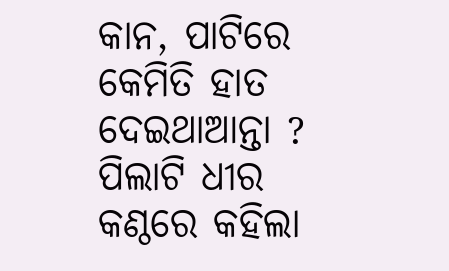କାନ, ପାଟିରେ କେମିତି ହାତ ଦେଇଥାଆନ୍ତା ?
ପିଲାଟି ଧୀର କଣ୍ଠରେ କହିଲା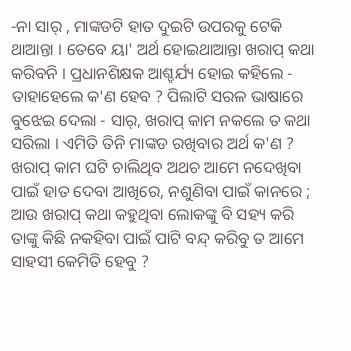-ନା ସାର୍ , ମାଙ୍କଡଟି ହାତ ଦୁଇଟି ଉପରକୁ ଟେକି ଥାଆନ୍ତା । ତେବେ ୟା' ଅର୍ଥ ହୋଇଥାଆନ୍ତା ଖରାପ୍ କଥା କରିବନି । ପ୍ରଧାନଶିକ୍ଷକ ଆଶ୍ଚର୍ଯ୍ୟ ହୋଇ କହିଲେ - ତାହାହେଲେ କ'ଣ ହେବ ? ପିଲାଟି ସରଳ ଭାଷାରେ ବୁଝେଇ ଦେଲା - ସାର୍, ଖରାପ୍ କାମ ନକଲେ ତ କଥା ସରିଲା । ଏମିତି ତିନି ମାଙ୍କଡ ରଖିବାର ଅର୍ଥ କ'ଣ ? ଖରାପ୍ କାମ ଘଟି ଚାଲିଥିବ ଅଥଚ ଆମେ ନଦେଖିବା ପାଇଁ ହାତ ଦେବା ଆଖିରେ, ନଶୁଣିବା ପାଇଁ କାନରେ ; ଆଉ ଖରାପ୍ କଥା କହୁଥିବା ଲୋକଙ୍କୁ ବି ସହ୍ୟ କରି ତାଙ୍କୁ କିଛି ନକହିବା ପାଇଁ ପାଟି ବନ୍ଦ୍ କରିବୁ ତ ଆମେ ସାହସୀ କେମିତି ହେବୁ ?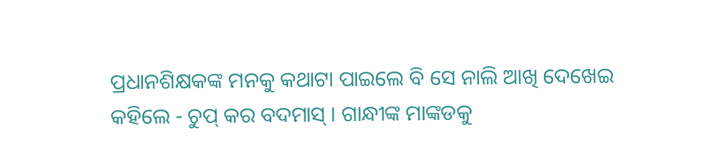ପ୍ରଧାନଶିକ୍ଷକଙ୍କ ମନକୁ କଥାଟା ପାଇଲେ ବି ସେ ନାଲି ଆଖି ଦେଖେଇ କହିଲେ - ଚୁପ୍ କର ବଦମାସ୍ । ଗାନ୍ଧୀଙ୍କ ମାଙ୍କଡକୁ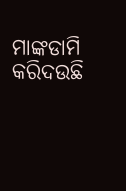ମାଙ୍କଡାମି କରିଦଉଛି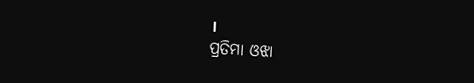।
ପ୍ରତିମା ଓଝା